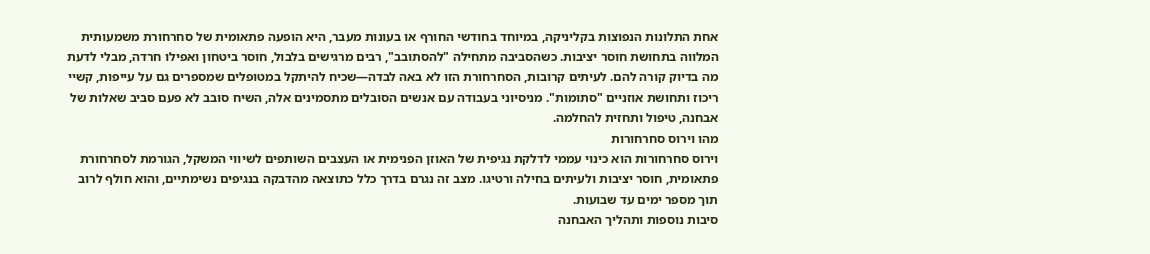אחת התלונות הנפוצות בקליניקה, במיוחד בחודשי החורף או בעונות מעבר, היא הופעה פתאומית של סחרחורת משמעותית המלווה בתחושת חוסר יציבות. כשהסביבה מתחילה "להסתובב", רבים מרגישים בלבול, חוסר ביטחון ואפילו חרדה, מבלי לדעת מה בדיוק קורה להם. לעיתים קרובות, הסחרחורת הזו לא באה לבדה—שכיח להיתקל במטופלים שמספרים גם על עייפות, קשיי ריכוז ותחושת אוזניים "סתומות". מניסיוני בעבודה עם אנשים הסובלים מתסמינים אלה, השיח סובב לא פעם סביב שאלות של אבחנה, טיפול ותחזית להחלמה.
מהו וירוס סחרחורות
וירוס סחרחורות הוא כינוי עממי לדלקת נגיפית של האוזן הפנימית או העצבים השותפים לשיווי המשקל, הגורמת לסחרחורת פתאומית, חוסר יציבות ולעיתים בחילה ורטיגו. מצב זה נגרם בדרך כלל כתוצאה מהדבקה בנגיפים נשימתיים, והוא חולף לרוב תוך מספר ימים עד שבועות.
סיבות נוספות ותהליך האבחנה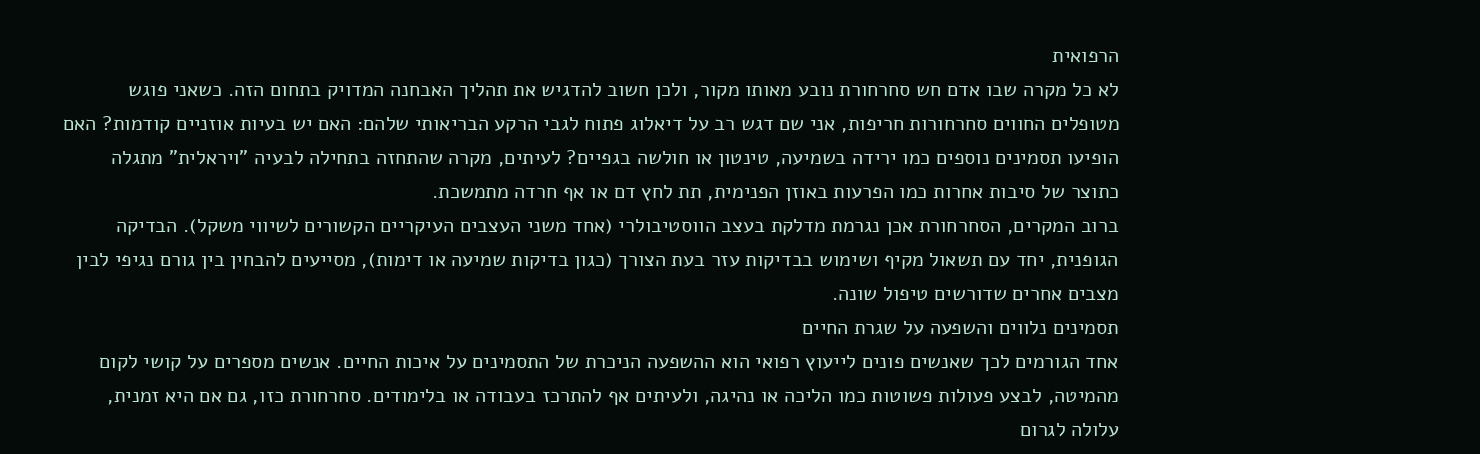הרפואית
לא כל מקרה שבו אדם חש סחרחורת נובע מאותו מקור, ולכן חשוב להדגיש את תהליך האבחנה המדויק בתחום הזה. כשאני פוגש מטופלים החווים סחרחורות חריפות, אני שם דגש רב על דיאלוג פתוח לגבי הרקע הבריאותי שלהם: האם יש בעיות אוזניים קודמות? האם הופיעו תסמינים נוספים כמו ירידה בשמיעה, טינטון או חולשה בגפיים? לעיתים, מקרה שהתחזה בתחילה לבעיה "ויראלית" מתגלה כתוצר של סיבות אחרות כמו הפרעות באוזן הפנימית, תת לחץ דם או אף חרדה מתמשכת.
ברוב המקרים, הסחרחורת אכן נגרמת מדלקת בעצב הווסטיבולרי (אחד משני העצבים העיקריים הקשורים לשיווי משקל). הבדיקה הגופנית, יחד עם תשאול מקיף ושימוש בבדיקות עזר בעת הצורך (כגון בדיקות שמיעה או דימות), מסייעים להבחין בין גורם נגיפי לבין מצבים אחרים שדורשים טיפול שונה.
תסמינים נלווים והשפעה על שגרת החיים
אחד הגורמים לכך שאנשים פונים לייעוץ רפואי הוא ההשפעה הניכרת של התסמינים על איכות החיים. אנשים מספרים על קושי לקום מהמיטה, לבצע פעולות פשוטות כמו הליכה או נהיגה, ולעיתים אף להתרכז בעבודה או בלימודים. סחרחורת כזו, גם אם היא זמנית, עלולה לגרום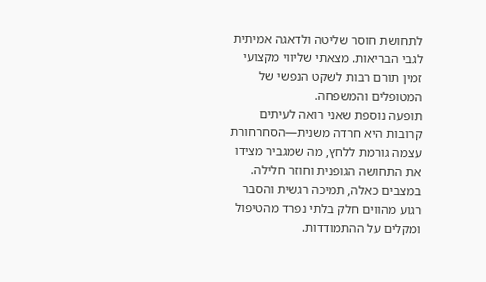לתחושת חוסר שליטה ולדאגה אמיתית לגבי הבריאות. מצאתי שליווי מקצועי זמין תורם רבות לשקט הנפשי של המטופלים והמשפחה.
תופעה נוספת שאני רואה לעיתים קרובות היא חרדה משנית—הסחרחורת עצמה גורמת ללחץ, מה שמגביר מצידו את התחושה הגופנית וחוזר חלילה. במצבים כאלה, תמיכה רגשית והסבר רגוע מהווים חלק בלתי נפרד מהטיפול ומקלים על ההתמודדות.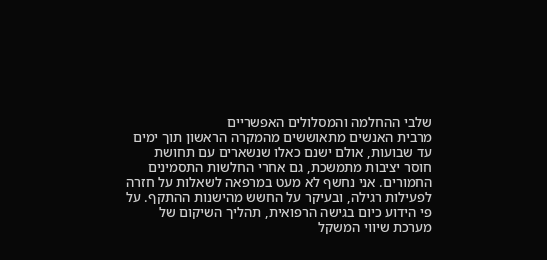שלבי ההחלמה והמסלולים האפשריים
מרבית האנשים מתאוששים מהמקרה הראשון תוך ימים עד שבועות, אולם ישנם כאלו שנשארים עם תחושת חוסר יציבות מתמשכת, גם אחרי החלשות התסמינים החמורים. אני נחשף לא מעט במרפאה לשאלות על חזרה לפעילות רגילה, ובעיקר על החשש מהישנות ההתקף. על פי הידוע כיום בגישה הרפואית, תהליך השיקום של מערכת שיווי המשקל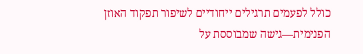כולל לפעמים תרגילים ייחודיים לשיפור תפקוד האוזן הפנימית—גישה שמבוססת על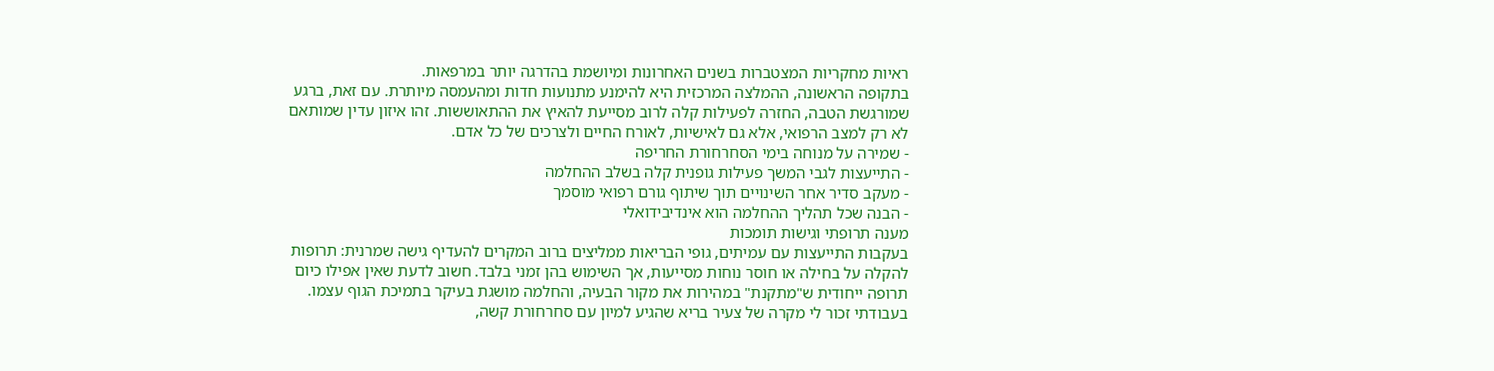ראיות מחקריות המצטברות בשנים האחרונות ומיושמת בהדרגה יותר במרפאות.
בתקופה הראשונה, ההמלצה המרכזית היא להימנע מתנועות חדות ומהעמסה מיותרת. עם זאת, ברגע שמורגשת הטבה, החזרה לפעילות קלה לרוב מסייעת להאיץ את ההתאוששות. זהו איזון עדין שמותאם לא רק למצב הרפואי, אלא גם לאישיות, לאורח החיים ולצרכים של כל אדם.
- שמירה על מנוחה בימי הסחרחורת החריפה
- התייעצות לגבי המשך פעילות גופנית קלה בשלב ההחלמה
- מעקב סדיר אחר השינויים תוך שיתוף גורם רפואי מוסמך
- הבנה שכל תהליך ההחלמה הוא אינדיבידואלי
מענה תרופתי וגישות תומכות
בעקבות התייעצות עם עמיתים, גופי הבריאות ממליצים ברוב המקרים להעדיף גישה שמרנית: תרופות להקלה על בחילה או חוסר נוחות מסייעות, אך השימוש בהן זמני בלבד. חשוב לדעת שאין אפילו כיום תרופה ייחודית ש"מתקנת" במהירות את מקור הבעיה, והחלמה מושגת בעיקר בתמיכת הגוף עצמו. בעבודתי זכור לי מקרה של צעיר בריא שהגיע למיון עם סחרחורת קשה,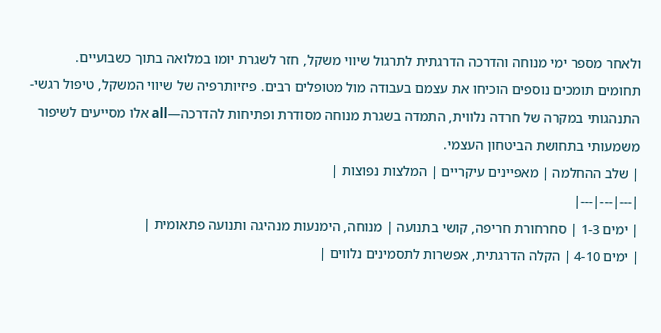ולאחר מספר ימי מנוחה והדרכה הדרגתית לתרגול שיווי משקל, חזר לשגרת יומו במלואה בתוך כשבועיים.
תחומים תומכים נוספים הוכיחו את עצמם בעבודה מול מטופלים רבים. פיזיותרפיה של שיווי המשקל, טיפול רגשי-התנהגותי במקרה של חרדה נלווית, התמדה בשגרת מנוחה מסודרת ופתיחות להדרכה—all אלו מסייעים לשיפור משמעותי בתחושת הביטחון העצמי.
| שלב ההחלמה | מאפיינים עיקריים | המלצות נפוצות |
|---|---|---|
| ימים 1-3 | סחרחורת חריפה, קושי בתנועה | מנוחה, הימנעות מנהיגה ותנועה פתאומית |
| ימים 4-10 | הקלה הדרגתית, אפשרות לתסמינים נלווים |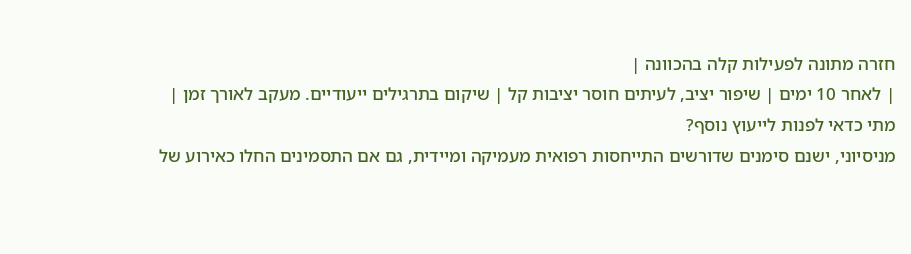חזרה מתונה לפעילות קלה בהכוונה |
| לאחר 10 ימים | שיפור יציב, לעיתים חוסר יציבות קל | שיקום בתרגילים ייעודיים. מעקב לאורך זמן |
מתי כדאי לפנות לייעוץ נוסף?
מניסיוני, ישנם סימנים שדורשים התייחסות רפואית מעמיקה ומיידית, גם אם התסמינים החלו כאירוע של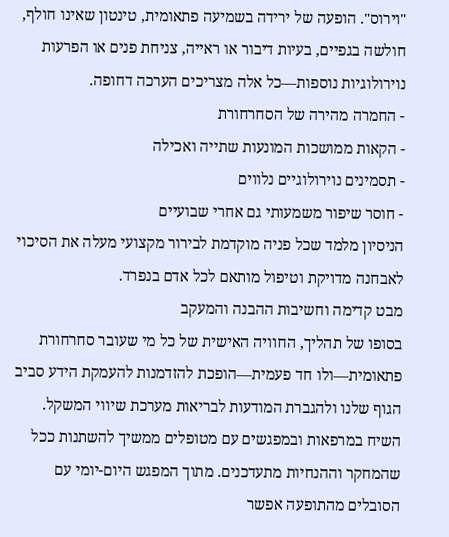"וירוס". הופעה של ירידה בשמיעה פתאומית, טינטון שאינו חולף, חולשה בגפיים, בעיות דיבור או ראייה, צניחת פנים או הפרעות נוירולוגיות נוספות—כל אלה מצריכים הערכה דחופה.
- החמרה מהירה של הסחרחורת
- הקאות ממושכות המונעות שתייה ואכילה
- תסמינים נוירולוגיים נלווים
- חוסר שיפור משמעותי גם אחרי שבועיים
הניסיון מלמד שכל פניה מוקדמת לבירור מקצועי מעלה את הסיכוי לאבחנה מדויקת וטיפול מותאם לכל אדם בנפרד.
מבט קדימה וחשיבות ההבנה והמעקב
בסופו של תהליך, החוויה האישית של כל מי שעובר סחרחורת פתאומית—ולו חד פעמית—הופכת להזדמנות להעמקת הידע סביב הגוף שלנו ולהגברת המודעות לבריאות מערכת שיווי המשקל. השיח במרפאות ובמפגשים עם מטופלים ממשיך להשתנות ככל שהמחקר וההנחיות מתעדכנים. מתוך המפגש היום-יומי עם הסובלים מהתופעה אפשר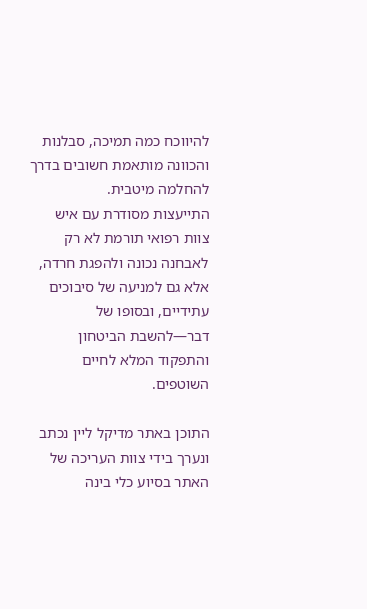להיווכח כמה תמיכה, סבלנות והכוונה מותאמת חשובים בדרך להחלמה מיטבית.
התייעצות מסודרת עם איש צוות רפואי תורמת לא רק לאבחנה נכונה ולהפגת חרדה, אלא גם למניעה של סיבוכים עתידיים, ובסופו של דבר—להשבת הביטחון והתפקוד המלא לחיים השוטפים.

התוכן באתר מדיקל ליין נכתב ונערך בידי צוות העריכה של האתר בסיוע כלי בינה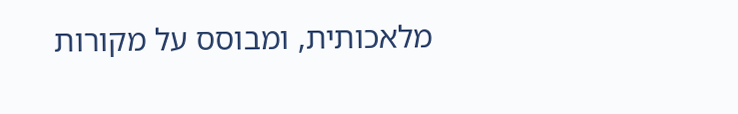מלאכותית, ומבוסס על מקורות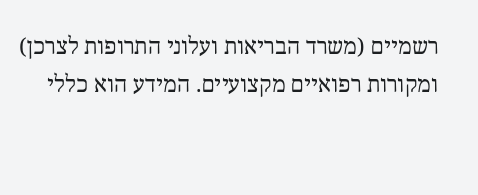רשמיים (משרד הבריאות ועלוני התרופות לצרכן) ומקורות רפואיים מקצועיים. המידע הוא כללי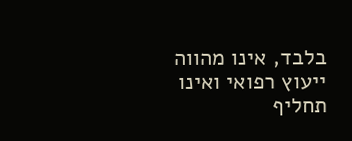בלבד, אינו מהווה ייעוץ רפואי ואינו תחליף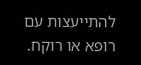להתייעצות עם רופא או רוקח.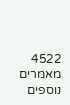4522 מאמרים נוספים